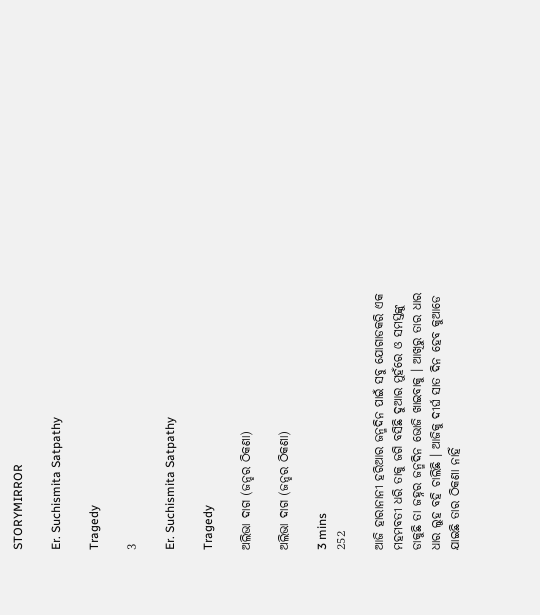STORYMIRROR

Er. Suchismita Satpathy

Tragedy

3

Er. Suchismita Satpathy

Tragedy

ଅଲିଭା ଦାଗ (ଜନ୍ହର ଠିକଣା)

ଅଲିଭା ଦାଗ (ଜନ୍ହର ଠିକଣା)

3 mins
252

ଆଜି ହାରାନାନୀ ହରିଆର ଜନ୍ମଦିନ ପାଇଁ ସବୁ ଯୋଗାଡକରି ଏକ ମହମବତୀ ଧରି ତାକୁ ଜଗି ବସିଛି ଦୁଆର ମୁହଁରେ ଓ ସମସ୍ତଙ୍କୁ ଡାକୁଛି ତା ଜହ୍ନର ଜନ୍ମଦିନ ଭୋଜି ଖାଇବାକୁ । ଆଖିରୁ ତାର ଧାର ଧାର ଲୁହ ବହି ଚାଲିଛି । ଆଜିକୁ ଦୀର୍ଘ ସାତ ଦିନ ହେବ କୁଆଡେ ଯାଇଛି ତାର ଠିକଣା ନାହିଁ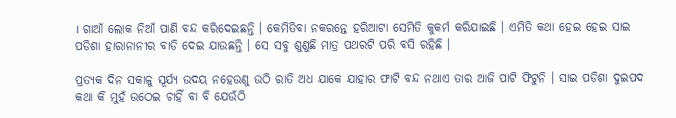। ଗାଆଁ ଲୋକ ନିଆଁ ପାଣି ବନ୍ଦ କରିଦେଇଛନ୍ତି । କେମିତିବା ନକରନ୍ତେ ହରିଆଟା ସେମିତି କୁକର୍ମ କରିଯାଇଛି । ଏମିତି କଥା ହେଇ ହେଇ ସାଇ ପଡିଶା ହାରାନାନୀର ବାଡି ଦେଇ ଯାଉଛନ୍ତି । ସେ ସବୁ ଶୁଣୁଛି ମାତ୍ର ପଥରଟି ପରି ବସି ରହିଛି ।

ପ୍ରତ୍ୟକ ଦିନ ସକାଳୁ ସୂର୍ଯ୍ୟ ଉଦୟ ନହେଉଣୁ ଉଠି ରାତି ଅଧ ଯାକେ ଯାହାର ଫାଟି ବନ୍ଦ ନଥାଏ ତାର ଆଜି ପାଟି ଫିଟୁନି । ସାଇ ପଡିଶା ଦୁଇପଦ କଥା କି ମୁହଁ ଉଠେଇ ଚାହିଁ ବା ବି ଯେଉଁଠି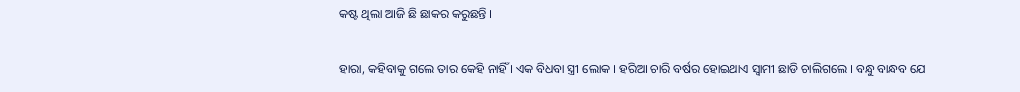କଷ୍ଟ ଥିଲା ଆଜି ଛି ଛାକର କରୁଛନ୍ତି ।

ହାରା, କହିବାକୁ ଗଲେ ତାର କେହି ନାହିଁ । ଏକ ବିଧବା ସ୍ତ୍ରୀ ଲୋକ । ହରିଆ ଚାରି ବର୍ଷର ହୋଇଥାଏ ସ୍ୱାମୀ ଛାଡି ଚାଲିଗଲେ । ବନ୍ଧୁ ବାନ୍ଧବ ଯେ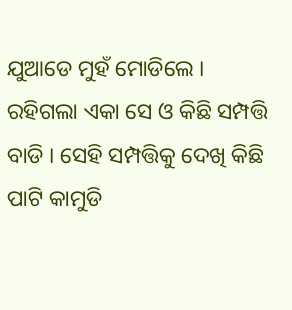ଯୁଆଡେ ମୁହଁ ମୋଡିଲେ । ରହିଗଲା ଏକା ସେ ଓ କିଛି ସମ୍ପତ୍ତି ବାଡି । ସେହି ସମ୍ପତ୍ତିକୁ ଦେଖି କିଛି ପାଟି କାମୁଡି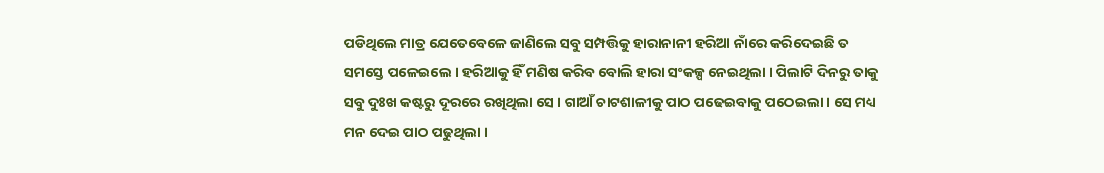ପଡିଥିଲେ ମାତ୍ର ଯେତେବେଳେ ଜାଣିଲେ ସବୁ ସମ୍ପତ୍ତିକୁ ହାରାନାନୀ ହରିଆ ନାଁରେ କରିଦେଇଛି ତ ସମସ୍ତେ ପଳେଇଲେ । ହରିଆକୁ ହିଁ ମଣିଷ କରିବ ବୋଲି ହାରା ସଂକଳ୍ପ ନେଇଥିଲା । ପିଲାଟି ଦିନରୁ ତାକୁ ସବୁ ଦୁଃଖ କଷ୍ଟରୁ ଦୂରରେ ରଖିଥିଲା ସେ । ଗାଆଁ ଚାଟଶାଳୀକୁ ପାଠ ପଢେଇବାକୁ ପଠେଇଲା । ସେ ମଧ୍ୟ ମନ ଦେଇ ପାଠ ପଢୁଥିଲା ।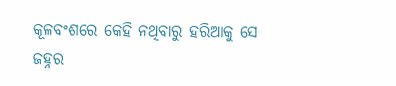କୂଳବଂଶରେ କେହି ନଥିବାରୁ ହରିଆକୁ ସେ ଜହ୍ନର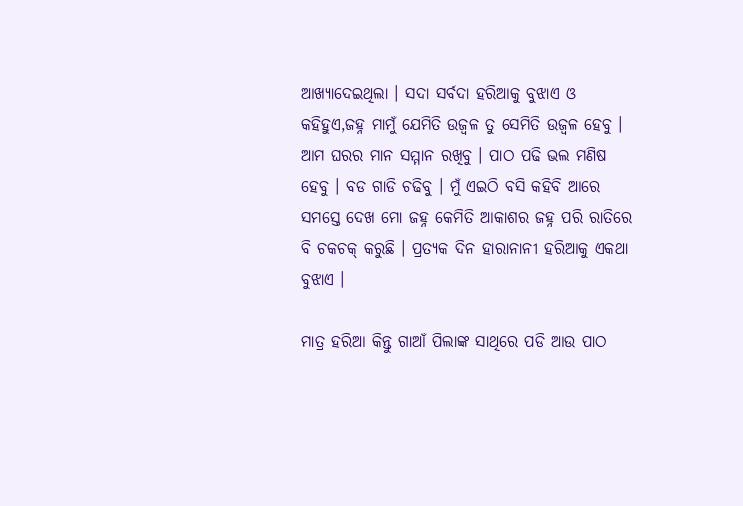ଆଖ୍ୟାଦେଇଥିଲା । ସଦା ସର୍ବଦା ହରିଆକୁ ବୁଝାଏ ଓ କହିହୁଏ,ଜହ୍ନ ମାମୁଁ ଯେମିତି ଉଜ୍ୱଳ ତୁ ସେମିତି ଉଜ୍ୱଳ ହେବୁ । ଆମ ଘରର ମାନ ସମ୍ମାନ ରଖିବୁ । ପାଠ ପଢି ଭଲ ମଣିଷ ହେବୁ । ବଡ ଗାଡି ଚଢିବୁ । ମୁଁ ଏଇଠି ବସି କହିବି ଆରେ ସମସ୍ତେ ଦେଖ ମୋ ଜହ୍ନ କେମିତି ଆକାଶର ଜହ୍ନ ପରି ରାତିରେ ବି ଚକଚକ୍ କରୁଛି । ପ୍ରତ୍ୟକ ଦିନ ହାରାନାନୀ ହରିଆକୁ ଏକଥା ବୁଝାଏ ।

ମାତ୍ର ହରିଆ କିନ୍ତୁ ଗାଆଁ ପିଲାଙ୍କ ସାଥିରେ ପଡି ଆଉ ପାଠ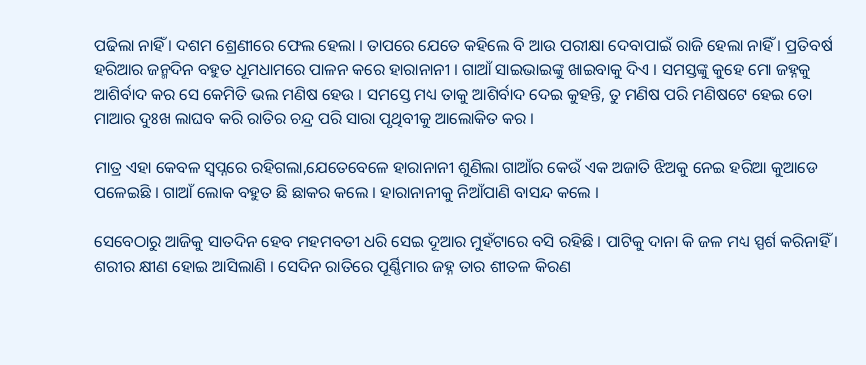ପଢିଲା ନାହିଁ । ଦଶମ ଶ୍ରେଣୀରେ ଫେଲ ହେଲା । ତାପରେ ଯେତେ କହିଲେ ବି ଆଉ ପରୀକ୍ଷା ଦେବାପାଇଁ ରାଜି ହେଲା ନାହିଁ । ପ୍ରତିବର୍ଷ ହରିଆର ଜନ୍ମଦିନ ବହୁତ ଧୂମଧାମରେ ପାଳନ କରେ ହାରାନାନୀ । ଗାଆଁ ସାଇଭାଇଙ୍କୁ ଖାଇବାକୁ ଦିଏ । ସମସ୍ତଙ୍କୁ କୁହେ ମୋ ଜହ୍ନକୁ ଆଶିର୍ବାଦ କର ସେ କେମିତି ଭଲ ମଣିଷ ହେଉ । ସମସ୍ତେ ମଧ୍ୟ ତାକୁ ଆଶିର୍ବାଦ ଦେଇ କୁହନ୍ତି, ତୁ ମଣିଷ ପରି ମଣିଷଟେ ହେଇ ତୋ ମାଆର ଦୁଃଖ ଲାଘବ କରି ରାତିର ଚନ୍ଦ୍ର ପରି ସାରା ପୃଥିବୀକୁ ଆଲୋକିତ କର ।

ମାତ୍ର ଏହା କେବଳ ସ୍ୱପ୍ନରେ ରହିଗଲା,ଯେତେବେଳେ ହାରାନାନୀ ଶୁଣିଲା ଗାଆଁର କେଉଁ ଏକ ଅଜାତି ଝିଅକୁ ନେଇ ହରିଆ କୁଆଡେ ପଳେଇଛି । ଗାଆଁ ଲୋକ ବହୁତ ଛି ଛାକର କଲେ । ହାରାନାନୀକୁ ନିଆଁପାଣି ବାସନ୍ଦ କଲେ ।

ସେବେଠାରୁ ଆଜିକୁ ସାତଦିନ ହେବ ମହମବତୀ ଧରି ସେଇ ଦୂଆର ମୁହଁଟାରେ ବସି ରହିଛି । ପାଟିକୁ ଦାନା କି ଜଳ ମଧ୍ୟ ସ୍ପର୍ଶ କରିନାହିଁ । ଶରୀର କ୍ଷୀଣ ହୋଇ ଆସିଲାଣି । ସେଦିନ ରାତିରେ ପୂର୍ଣ୍ଣିମାର ଜହ୍ନ ତାର ଶୀତଳ କିରଣ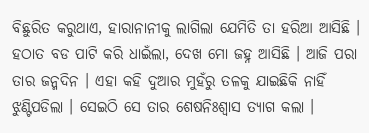ବିଛୁରିତ କରୁଥାଏ, ହାରାନାନୀକୁ ଲାଗିଲା ଯେମିତି ତା ହରିଆ ଆସିଛି । ହଠାତ ବଡ ପାଟି କରି ଧାଇଁଲା, ଦେଖ ମୋ ଜହ୍ନ ଆସିଛି । ଆଜି ପରା ତାର ଜନ୍ମଦିନ । ଏହା କହି ଦୁଆର ମୁହଁରୁ ତଳକୁ ଯାଇଛିକି ନାହିଁ ଝୁଣ୍ଟିପଡିଲା । ସେଇଠି ସେ ତାର ଶେଷନିଃଶ୍ୱାସ ତ୍ୟାଗ କଲା ।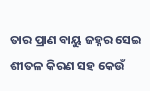ତାର ପ୍ରାଣ ବାୟୁ ଜହ୍ନର ସେଇ ଶୀତଳ କିରଣ ସହ କେଉଁ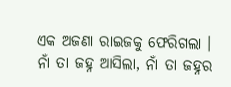ଏକ ଅଜଣା ରାଇଜକୁ ଫେରିଗଲା । ନାଁ ତା ଜହ୍ନ ଆସିଲା, ନାଁ ତା ଜହ୍ନର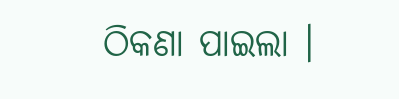ଠିକଣା ପାଇଲା ।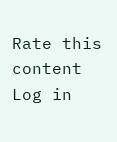Rate this content
Log in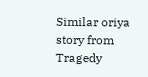Similar oriya story from Tragedy